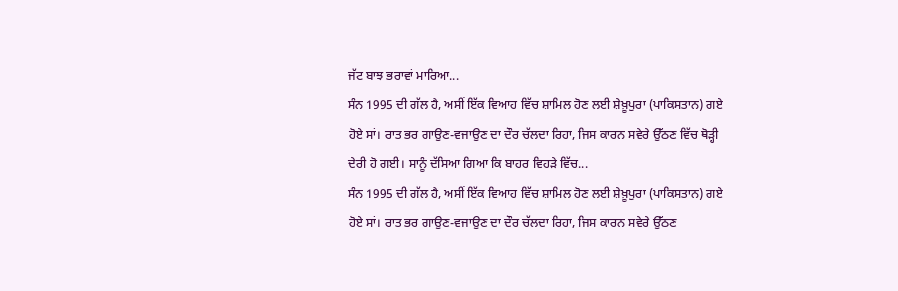ਜੱਟ ਬਾਝ ਭਰਾਵਾਂ ਮਾਰਿਆ...
ਸੰਨ 1995 ਦੀ ਗੱਲ ਹੈ, ਅਸੀਂ ਇੱਕ ਵਿਆਹ ਵਿੱਚ ਸ਼ਾਮਿਲ ਹੋਣ ਲਈ ਸ਼ੇਖ਼ੂਪੁਰਾ (ਪਾਕਿਸਤਾਨ) ਗਏ ਹੋਏ ਸਾਂ। ਰਾਤ ਭਰ ਗਾਉਣ-ਵਜਾਉਣ ਦਾ ਦੌਰ ਚੱਲਦਾ ਰਿਹਾ, ਜਿਸ ਕਾਰਨ ਸਵੇਰੇ ਉੱਠਣ ਵਿੱਚ ਥੋੜ੍ਹੀ ਦੇਰੀ ਹੋ ਗਈ। ਸਾਨੂੰ ਦੱਸਿਆ ਗਿਆ ਕਿ ਬਾਹਰ ਵਿਹੜੇ ਵਿੱਚ...
ਸੰਨ 1995 ਦੀ ਗੱਲ ਹੈ, ਅਸੀਂ ਇੱਕ ਵਿਆਹ ਵਿੱਚ ਸ਼ਾਮਿਲ ਹੋਣ ਲਈ ਸ਼ੇਖ਼ੂਪੁਰਾ (ਪਾਕਿਸਤਾਨ) ਗਏ ਹੋਏ ਸਾਂ। ਰਾਤ ਭਰ ਗਾਉਣ-ਵਜਾਉਣ ਦਾ ਦੌਰ ਚੱਲਦਾ ਰਿਹਾ, ਜਿਸ ਕਾਰਨ ਸਵੇਰੇ ਉੱਠਣ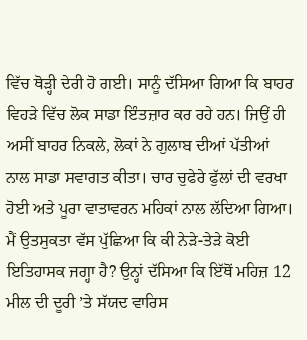ਵਿੱਚ ਥੋੜ੍ਹੀ ਦੇਰੀ ਹੋ ਗਈ। ਸਾਨੂੰ ਦੱਸਿਆ ਗਿਆ ਕਿ ਬਾਹਰ ਵਿਹੜੇ ਵਿੱਚ ਲੋਕ ਸਾਡਾ ਇੰਤਜ਼ਾਰ ਕਰ ਰਹੇ ਹਨ। ਜਿਉਂ ਹੀ ਅਸੀਂ ਬਾਹਰ ਨਿਕਲੇ, ਲੋਕਾਂ ਨੇ ਗੁਲਾਬ ਦੀਆਂ ਪੱਤੀਆਂ ਨਾਲ ਸਾਡਾ ਸਵਾਗਤ ਕੀਤਾ। ਚਾਰ ਚੁਫੇਰੇ ਫੁੱਲਾਂ ਦੀ ਵਰਖਾ ਹੋਈ ਅਤੇ ਪੂਰਾ ਵਾਤਾਵਰਨ ਮਹਿਕਾਂ ਨਾਲ ਲੱਦਿਆ ਗਿਆ। ਮੈਂ ਉਤਸੁਕਤਾ ਵੱਸ ਪੁੱਛਿਆ ਕਿ ਕੀ ਨੇੜੇ-ਤੇੜੇ ਕੋਈ ਇਤਿਹਾਸਕ ਜਗ੍ਹਾ ਹੈ? ਉਨ੍ਹਾਂ ਦੱਸਿਆ ਕਿ ਇੱਥੋਂ ਮਹਿਜ਼ 12 ਮੀਲ ਦੀ ਦੂਰੀ ’ਤੇ ਸੱਯਦ ਵਾਰਿਸ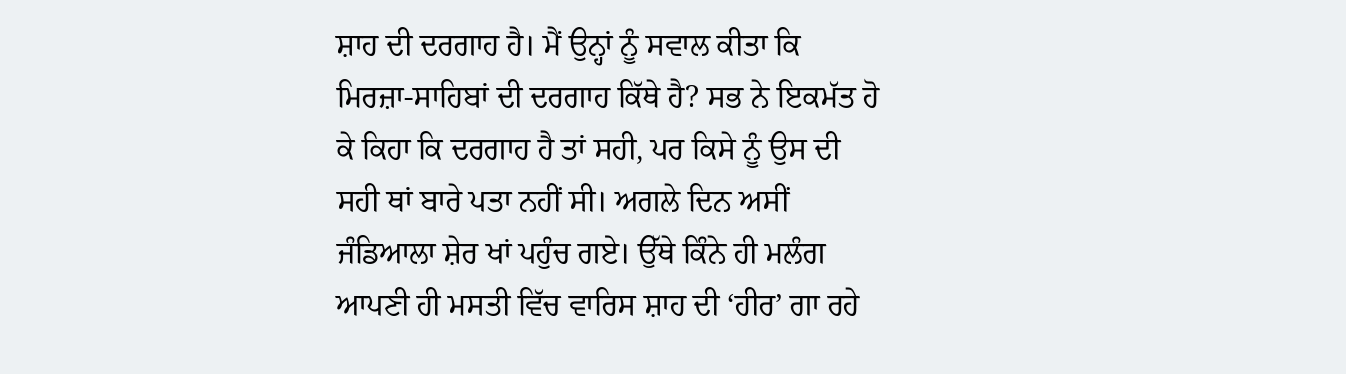ਸ਼ਾਹ ਦੀ ਦਰਗਾਹ ਹੈ। ਮੈਂ ਉਨ੍ਹਾਂ ਨੂੰ ਸਵਾਲ ਕੀਤਾ ਕਿ ਮਿਰਜ਼ਾ-ਸਾਹਿਬਾਂ ਦੀ ਦਰਗਾਹ ਕਿੱਥੇ ਹੈ? ਸਭ ਨੇ ਇਕਮੱਤ ਹੋ ਕੇ ਕਿਹਾ ਕਿ ਦਰਗਾਹ ਹੈ ਤਾਂ ਸਹੀ, ਪਰ ਕਿਸੇ ਨੂੰ ਉਸ ਦੀ ਸਹੀ ਥਾਂ ਬਾਰੇ ਪਤਾ ਨਹੀਂ ਸੀ। ਅਗਲੇ ਦਿਨ ਅਸੀਂ ਜੰਡਿਆਲਾ ਸ਼ੇਰ ਖਾਂ ਪਹੁੰਚ ਗਏ। ਉੱਥੇ ਕਿੰਨੇ ਹੀ ਮਲੰਗ ਆਪਣੀ ਹੀ ਮਸਤੀ ਵਿੱਚ ਵਾਰਿਸ ਸ਼ਾਹ ਦੀ ‘ਹੀਰ’ ਗਾ ਰਹੇ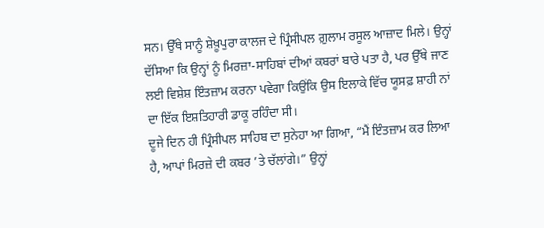ਸਨ। ਉੱਥੇ ਸਾਨੂੰ ਸ਼ੇਖ਼ੂਪੁਰਾ ਕਾਲਜ ਦੇ ਪ੍ਰਿੰਸੀਪਲ ਗ਼ੁਲਾਮ ਰਸੂਲ ਆਜ਼ਾਦ ਮਿਲੇ। ਉਨ੍ਹਾਂ ਦੱਸਿਆ ਕਿ ਉਨ੍ਹਾਂ ਨੂੰ ਮਿਰਜ਼ਾ-ਸਾਹਿਬਾਂ ਦੀਆਂ ਕਬਰਾਂ ਬਾਰੇ ਪਤਾ ਹੈ, ਪਰ ਉੱਥੇ ਜਾਣ ਲਈ ਵਿਸ਼ੇਸ਼ ਇੰਤਜ਼ਾਮ ਕਰਨਾ ਪਵੇਗਾ ਕਿਉਂਕਿ ਉਸ ਇਲਾਕੇ ਵਿੱਚ ਯੂਸਫ਼ ਸ਼ਾਹੀ ਨਾਂ ਦਾ ਇੱਕ ਇਸ਼ਤਿਹਾਰੀ ਡਾਕੂ ਰਹਿੰਦਾ ਸੀ।
ਦੂਜੇ ਦਿਨ ਹੀ ਪ੍ਰਿੰਸੀਪਲ ਸਾਹਿਬ ਦਾ ਸੁਨੇਹਾ ਆ ਗਿਆ, “ਮੈਂ ਇੰਤਜ਼ਾਮ ਕਰ ਲਿਆ ਹੈ, ਆਪਾਂ ਮਿਰਜ਼ੇ ਦੀ ਕਬਰ ’ਤੇ ਚੱਲਾਂਗੇ।” ਉਨ੍ਹਾਂ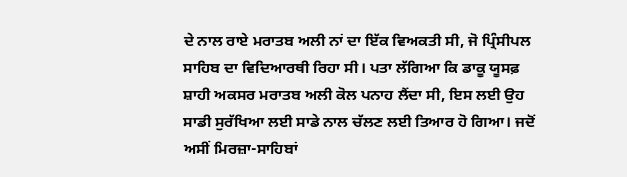ਦੇ ਨਾਲ ਰਾਏ ਮਰਾਤਬ ਅਲੀ ਨਾਂ ਦਾ ਇੱਕ ਵਿਅਕਤੀ ਸੀ, ਜੋ ਪ੍ਰਿੰਸੀਪਲ ਸਾਹਿਬ ਦਾ ਵਿਦਿਆਰਥੀ ਰਿਹਾ ਸੀ। ਪਤਾ ਲੱਗਿਆ ਕਿ ਡਾਕੂ ਯੂਸਫ਼ ਸ਼ਾਹੀ ਅਕਸਰ ਮਰਾਤਬ ਅਲੀ ਕੋਲ ਪਨਾਹ ਲੈਂਦਾ ਸੀ, ਇਸ ਲਈ ਉਹ ਸਾਡੀ ਸੁਰੱਖਿਆ ਲਈ ਸਾਡੇ ਨਾਲ ਚੱਲਣ ਲਈ ਤਿਆਰ ਹੋ ਗਿਆ। ਜਦੋਂ ਅਸੀਂ ਮਿਰਜ਼ਾ-ਸਾਹਿਬਾਂ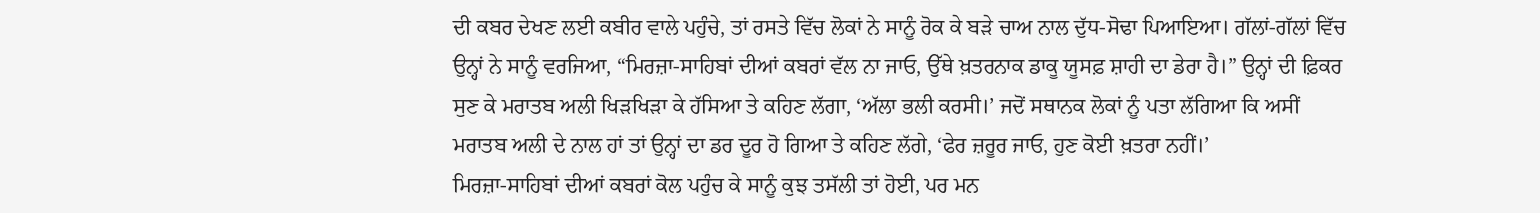ਦੀ ਕਬਰ ਦੇਖਣ ਲਈ ਕਬੀਰ ਵਾਲੇ ਪਹੁੰਚੇ, ਤਾਂ ਰਸਤੇ ਵਿੱਚ ਲੋਕਾਂ ਨੇ ਸਾਨੂੰ ਰੋਕ ਕੇ ਬੜੇ ਚਾਅ ਨਾਲ ਦੁੱਧ-ਸੋਢਾ ਪਿਆਇਆ। ਗੱਲਾਂ-ਗੱਲਾਂ ਵਿੱਚ ਉਨ੍ਹਾਂ ਨੇ ਸਾਨੂੰ ਵਰਜਿਆ, “ਮਿਰਜ਼ਾ-ਸਾਹਿਬਾਂ ਦੀਆਂ ਕਬਰਾਂ ਵੱਲ ਨਾ ਜਾਓ, ਉੱਥੇ ਖ਼ਤਰਨਾਕ ਡਾਕੂ ਯੂਸਫ਼ ਸ਼ਾਹੀ ਦਾ ਡੇਰਾ ਹੈ।” ਉਨ੍ਹਾਂ ਦੀ ਫ਼ਿਕਰ ਸੁਣ ਕੇ ਮਰਾਤਬ ਅਲੀ ਖਿੜਖਿੜਾ ਕੇ ਹੱਸਿਆ ਤੇ ਕਹਿਣ ਲੱਗਾ, ‘ਅੱਲਾ ਭਲੀ ਕਰਸੀ।’ ਜਦੋਂ ਸਥਾਨਕ ਲੋਕਾਂ ਨੂੰ ਪਤਾ ਲੱਗਿਆ ਕਿ ਅਸੀਂ ਮਰਾਤਬ ਅਲੀ ਦੇ ਨਾਲ ਹਾਂ ਤਾਂ ਉਨ੍ਹਾਂ ਦਾ ਡਰ ਦੂਰ ਹੋ ਗਿਆ ਤੇ ਕਹਿਣ ਲੱਗੇ, ‘ਫੇਰ ਜ਼ਰੂਰ ਜਾਓ, ਹੁਣ ਕੋਈ ਖ਼ਤਰਾ ਨਹੀਂ।’
ਮਿਰਜ਼ਾ-ਸਾਹਿਬਾਂ ਦੀਆਂ ਕਬਰਾਂ ਕੋਲ ਪਹੁੰਚ ਕੇ ਸਾਨੂੰ ਕੁਝ ਤਸੱਲੀ ਤਾਂ ਹੋਈ, ਪਰ ਮਨ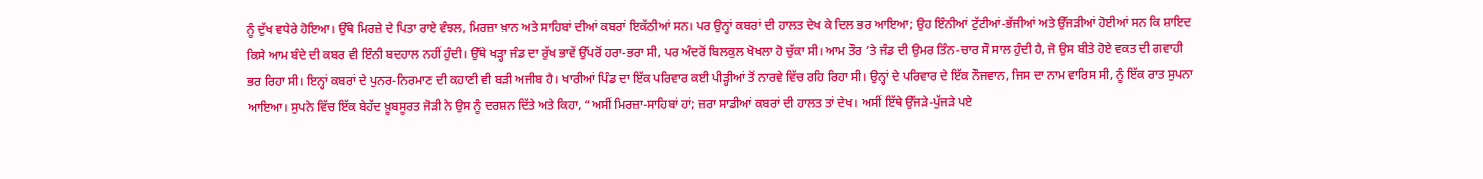ਨੂੰ ਦੁੱਖ ਵਧੇਰੇ ਹੋਇਆ। ਉੱਥੇ ਮਿਰਜ਼ੇ ਦੇ ਪਿਤਾ ਰਾਏ ਵੰਝਲ, ਮਿਰਜ਼ਾ ਖ਼ਾਨ ਅਤੇ ਸਾਹਿਬਾਂ ਦੀਆਂ ਕਬਰਾਂ ਇਕੱਠੀਆਂ ਸਨ। ਪਰ ਉਨ੍ਹਾਂ ਕਬਰਾਂ ਦੀ ਹਾਲਤ ਦੇਖ ਕੇ ਦਿਲ ਭਰ ਆਇਆ; ਉਹ ਇੰਨੀਆਂ ਟੁੱਟੀਆਂ-ਭੱਜੀਆਂ ਅਤੇ ਉੱਜੜੀਆਂ ਹੋਈਆਂ ਸਨ ਕਿ ਸ਼ਾਇਦ ਕਿਸੇ ਆਮ ਬੰਦੇ ਦੀ ਕਬਰ ਵੀ ਇੰਨੀ ਬਦਹਾਲ ਨਹੀਂ ਹੁੰਦੀ। ਉੱਥੇ ਖੜ੍ਹਾ ਜੰਡ ਦਾ ਰੁੱਖ ਭਾਵੇਂ ਉੱਪਰੋਂ ਹਰਾ-ਭਰਾ ਸੀ, ਪਰ ਅੰਦਰੋਂ ਬਿਲਕੁਲ ਖੋਖਲਾ ਹੋ ਚੁੱਕਾ ਸੀ। ਆਮ ਤੌਰ ’ਤੇ ਜੰਡ ਦੀ ਉਮਰ ਤਿੰਨ-ਚਾਰ ਸੌ ਸਾਲ ਹੁੰਦੀ ਹੈ, ਜੋ ਉਸ ਬੀਤੇ ਹੋਏ ਵਕਤ ਦੀ ਗਵਾਹੀ ਭਰ ਰਿਹਾ ਸੀ। ਇਨ੍ਹਾਂ ਕਬਰਾਂ ਦੇ ਪੁਨਰ-ਨਿਰਮਾਣ ਦੀ ਕਹਾਣੀ ਵੀ ਬੜੀ ਅਜੀਬ ਹੈ। ਖਾਰੀਆਂ ਪਿੰਡ ਦਾ ਇੱਕ ਪਰਿਵਾਰ ਕਈ ਪੀੜ੍ਹੀਆਂ ਤੋਂ ਨਾਰਵੇ ਵਿੱਚ ਰਹਿ ਰਿਹਾ ਸੀ। ਉਨ੍ਹਾਂ ਦੇ ਪਰਿਵਾਰ ਦੇ ਇੱਕ ਨੌਜਵਾਨ, ਜਿਸ ਦਾ ਨਾਮ ਵਾਰਿਸ ਸੀ, ਨੂੰ ਇੱਕ ਰਾਤ ਸੁਪਨਾ ਆਇਆ। ਸੁਪਨੇ ਵਿੱਚ ਇੱਕ ਬੇਹੱਦ ਖ਼ੂਬਸੂਰਤ ਜੋੜੀ ਨੇ ਉਸ ਨੂੰ ਦਰਸ਼ਨ ਦਿੱਤੇ ਅਤੇ ਕਿਹਾ, “ਅਸੀਂ ਮਿਰਜ਼ਾ-ਸਾਹਿਬਾਂ ਹਾਂ; ਜ਼ਰਾ ਸਾਡੀਆਂ ਕਬਰਾਂ ਦੀ ਹਾਲਤ ਤਾਂ ਦੇਖ। ਅਸੀਂ ਇੱਥੇ ਉੱਜੜੇ-ਪੁੱਜੜੇ ਪਏ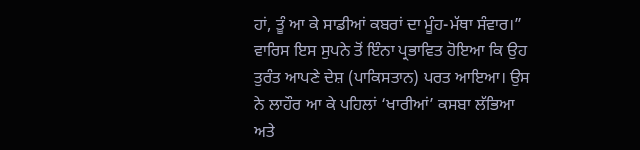ਹਾਂ, ਤੂੰ ਆ ਕੇ ਸਾਡੀਆਂ ਕਬਰਾਂ ਦਾ ਮੂੰਹ-ਮੱਥਾ ਸੰਵਾਰ।”
ਵਾਰਿਸ ਇਸ ਸੁਪਨੇ ਤੋਂ ਇੰਨਾ ਪ੍ਰਭਾਵਿਤ ਹੋਇਆ ਕਿ ਉਹ ਤੁਰੰਤ ਆਪਣੇ ਦੇਸ਼ (ਪਾਕਿਸਤਾਨ) ਪਰਤ ਆਇਆ। ਉਸ ਨੇ ਲਾਹੌਰ ਆ ਕੇ ਪਹਿਲਾਂ ‘ਖਾਰੀਆਂ’ ਕਸਬਾ ਲੱਭਿਆ ਅਤੇ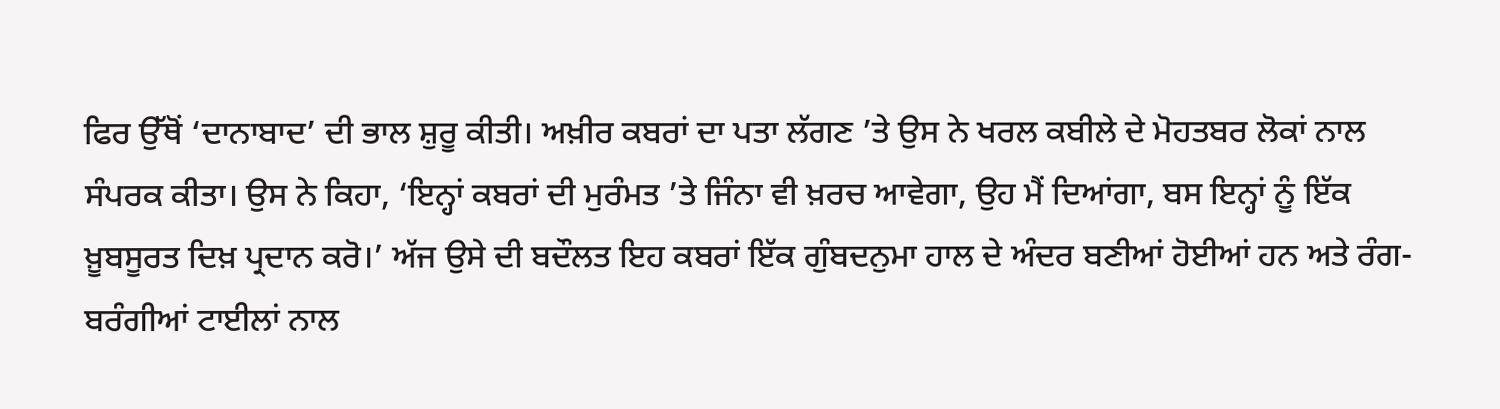ਫਿਰ ਉੱਥੋਂ ‘ਦਾਨਾਬਾਦ’ ਦੀ ਭਾਲ ਸ਼ੁਰੂ ਕੀਤੀ। ਅਖ਼ੀਰ ਕਬਰਾਂ ਦਾ ਪਤਾ ਲੱਗਣ ’ਤੇ ਉਸ ਨੇ ਖਰਲ ਕਬੀਲੇ ਦੇ ਮੋਹਤਬਰ ਲੋਕਾਂ ਨਾਲ ਸੰਪਰਕ ਕੀਤਾ। ਉਸ ਨੇ ਕਿਹਾ, ‘ਇਨ੍ਹਾਂ ਕਬਰਾਂ ਦੀ ਮੁਰੰਮਤ ’ਤੇ ਜਿੰਨਾ ਵੀ ਖ਼ਰਚ ਆਵੇਗਾ, ਉਹ ਮੈਂ ਦਿਆਂਗਾ, ਬਸ ਇਨ੍ਹਾਂ ਨੂੰ ਇੱਕ ਖ਼ੂਬਸੂਰਤ ਦਿਖ਼ ਪ੍ਰਦਾਨ ਕਰੋ।’ ਅੱਜ ਉਸੇ ਦੀ ਬਦੌਲਤ ਇਹ ਕਬਰਾਂ ਇੱਕ ਗੁੰਬਦਨੁਮਾ ਹਾਲ ਦੇ ਅੰਦਰ ਬਣੀਆਂ ਹੋਈਆਂ ਹਨ ਅਤੇ ਰੰਗ-ਬਰੰਗੀਆਂ ਟਾਈਲਾਂ ਨਾਲ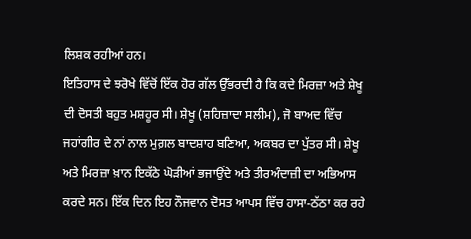ਲਿਸ਼ਕ ਰਹੀਆਂ ਹਨ।
ਇਤਿਹਾਸ ਦੇ ਝਰੋਖੇ ਵਿੱਚੋਂ ਇੱਕ ਹੋਰ ਗੱਲ ਉੱਭਰਦੀ ਹੈ ਕਿ ਕਦੇ ਮਿਰਜ਼ਾ ਅਤੇ ਸ਼ੇਖੂ ਦੀ ਦੋਸਤੀ ਬਹੁਤ ਮਸ਼ਹੂਰ ਸੀ। ਸ਼ੇਖੂ (ਸ਼ਹਿਜ਼ਾਦਾ ਸਲੀਮ), ਜੋ ਬਾਅਦ ਵਿੱਚ ਜਹਾਂਗੀਰ ਦੇ ਨਾਂ ਨਾਲ ਮੁਗ਼ਲ ਬਾਦਸ਼ਾਹ ਬਣਿਆ, ਅਕਬਰ ਦਾ ਪੁੱਤਰ ਸੀ। ਸ਼ੇਖੂ ਅਤੇ ਮਿਰਜ਼ਾ ਖ਼ਾਨ ਇਕੱਠੇ ਘੋੜੀਆਂ ਭਜਾਉਂਦੇ ਅਤੇ ਤੀਰਅੰਦਾਜ਼ੀ ਦਾ ਅਭਿਆਸ ਕਰਦੇ ਸਨ। ਇੱਕ ਦਿਨ ਇਹ ਨੌਜਵਾਨ ਦੋਸਤ ਆਪਸ ਵਿੱਚ ਹਾਸਾ-ਠੱਠਾ ਕਰ ਰਹੇ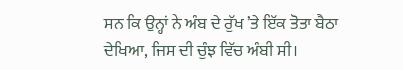ਸਨ ਕਿ ਉਨ੍ਹਾਂ ਨੇ ਅੰਬ ਦੇ ਰੁੱਖ ’ਤੇ ਇੱਕ ਤੋਤਾ ਬੈਠਾ ਦੇਖਿਆ, ਜਿਸ ਦੀ ਚੁੰਝ ਵਿੱਚ ਅੰਬੀ ਸੀ।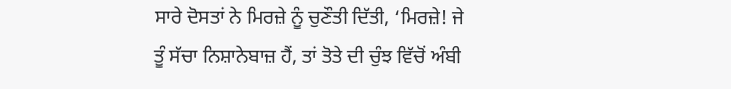ਸਾਰੇ ਦੋਸਤਾਂ ਨੇ ਮਿਰਜ਼ੇ ਨੂੰ ਚੁਣੌਤੀ ਦਿੱਤੀ, ‘ਮਿਰਜ਼ੇ! ਜੇ ਤੂੰ ਸੱਚਾ ਨਿਸ਼ਾਨੇਬਾਜ਼ ਹੈਂ, ਤਾਂ ਤੋਤੇ ਦੀ ਚੁੰਝ ਵਿੱਚੋਂ ਅੰਬੀ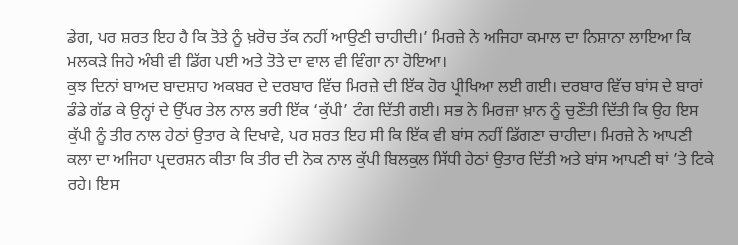ਡੇਗ, ਪਰ ਸ਼ਰਤ ਇਹ ਹੈ ਕਿ ਤੋਤੇ ਨੂੰ ਖ਼ਰੋਚ ਤੱਕ ਨਹੀਂ ਆਉਣੀ ਚਾਹੀਦੀ।’ ਮਿਰਜ਼ੇ ਨੇ ਅਜਿਹਾ ਕਮਾਲ ਦਾ ਨਿਸ਼ਾਨਾ ਲਾਇਆ ਕਿ ਮਲਕੜੇ ਜਿਹੇ ਅੰਬੀ ਵੀ ਡਿੱਗ ਪਈ ਅਤੇ ਤੋਤੇ ਦਾ ਵਾਲ ਵੀ ਵਿੰਗਾ ਨਾ ਹੋਇਆ।
ਕੁਝ ਦਿਨਾਂ ਬਾਅਦ ਬਾਦਸ਼ਾਹ ਅਕਬਰ ਦੇ ਦਰਬਾਰ ਵਿੱਚ ਮਿਰਜ਼ੇ ਦੀ ਇੱਕ ਹੋਰ ਪ੍ਰੀਖਿਆ ਲਈ ਗਈ। ਦਰਬਾਰ ਵਿੱਚ ਬਾਂਸ ਦੇ ਬਾਰਾਂ ਡੰਡੇ ਗੱਡ ਕੇ ਉਨ੍ਹਾਂ ਦੇ ਉੱਪਰ ਤੇਲ ਨਾਲ ਭਰੀ ਇੱਕ ‘ਕੁੱਪੀ’ ਟੰਗ ਦਿੱਤੀ ਗਈ। ਸਭ ਨੇ ਮਿਰਜ਼ਾ ਖ਼ਾਨ ਨੂੰ ਚੁਣੌਤੀ ਦਿੱਤੀ ਕਿ ਉਹ ਇਸ ਕੁੱਪੀ ਨੂੰ ਤੀਰ ਨਾਲ ਹੇਠਾਂ ਉਤਾਰ ਕੇ ਦਿਖਾਵੇ, ਪਰ ਸ਼ਰਤ ਇਹ ਸੀ ਕਿ ਇੱਕ ਵੀ ਬਾਂਸ ਨਹੀਂ ਡਿੱਗਣਾ ਚਾਹੀਦਾ। ਮਿਰਜ਼ੇ ਨੇ ਆਪਣੀ ਕਲਾ ਦਾ ਅਜਿਹਾ ਪ੍ਰਦਰਸ਼ਨ ਕੀਤਾ ਕਿ ਤੀਰ ਦੀ ਨੋਕ ਨਾਲ ਕੁੱਪੀ ਬਿਲਕੁਲ ਸਿੱਧੀ ਹੇਠਾਂ ਉਤਾਰ ਦਿੱਤੀ ਅਤੇ ਬਾਂਸ ਆਪਣੀ ਥਾਂ ’ਤੇ ਟਿਕੇ ਰਹੇ। ਇਸ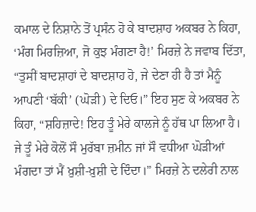ਕਮਾਲ ਦੇ ਨਿਸ਼ਾਨੇ ਤੋਂ ਪ੍ਰਸੰਨ ਹੋ ਕੇ ਬਾਦਸ਼ਾਹ ਅਕਬਰ ਨੇ ਕਿਹਾ, ‘ਮੰਗ ਮਿਰਜ਼ਿਆ, ਜੋ ਕੁਝ ਮੰਗਣਾ ਹੈ!’ ਮਿਰਜ਼ੇ ਨੇ ਜਵਾਬ ਦਿੱਤਾ, “ਤੁਸੀਂ ਬਾਦਸ਼ਾਹਾਂ ਦੇ ਬਾਦਸ਼ਾਹ ਹੋ, ਜੇ ਦੇਣਾ ਹੀ ਹੈ ਤਾਂ ਮੈਨੂੰ ਆਪਣੀ ‘ਬੱਕੀ’ (ਘੋੜੀ) ਦੇ ਦਿਓ।” ਇਹ ਸੁਣ ਕੇ ਅਕਬਰ ਨੇ ਕਿਹਾ, “ਸ਼ਹਿਜ਼ਾਦੇ! ਇਹ ਤੂੰ ਮੇਰੇ ਕਾਲਜੇ ਨੂੰ ਹੱਥ ਪਾ ਲਿਆ ਹੈ। ਜੇ ਤੂੰ ਮੇਰੇ ਕੋਲੋਂ ਸੌ ਮੁਰੱਬਾ ਜ਼ਮੀਨ ਜਾਂ ਸੌ ਵਧੀਆ ਘੋੜੀਆਂ ਮੰਗਦਾ ਤਾਂ ਮੈਂ ਖ਼ੁਸ਼ੀ-ਖ਼ੁਸ਼ੀ ਦੇ ਦਿੰਦਾ।” ਮਿਰਜ਼ੇ ਨੇ ਦਲੇਰੀ ਨਾਲ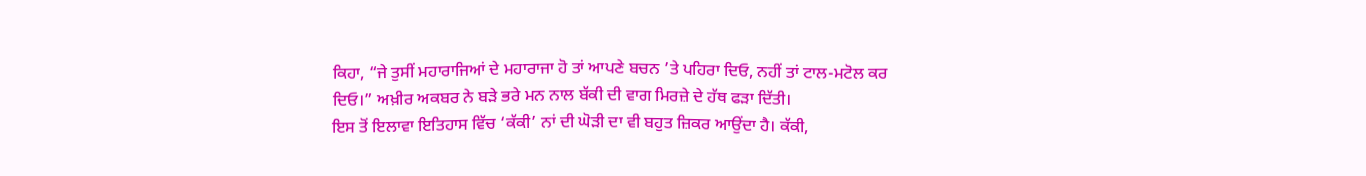ਕਿਹਾ, “ਜੇ ਤੁਸੀਂ ਮਹਾਰਾਜਿਆਂ ਦੇ ਮਹਾਰਾਜਾ ਹੋ ਤਾਂ ਆਪਣੇ ਬਚਨ ’ਤੇ ਪਹਿਰਾ ਦਿਓ, ਨਹੀਂ ਤਾਂ ਟਾਲ-ਮਟੋਲ ਕਰ ਦਿਓ।” ਅਖ਼ੀਰ ਅਕਬਰ ਨੇ ਬੜੇ ਭਰੇ ਮਨ ਨਾਲ ਬੱਕੀ ਦੀ ਵਾਗ ਮਿਰਜ਼ੇ ਦੇ ਹੱਥ ਫੜਾ ਦਿੱਤੀ।
ਇਸ ਤੋਂ ਇਲਾਵਾ ਇਤਿਹਾਸ ਵਿੱਚ ‘ਕੱਕੀ’ ਨਾਂ ਦੀ ਘੋੜੀ ਦਾ ਵੀ ਬਹੁਤ ਜ਼ਿਕਰ ਆਉਂਦਾ ਹੈ। ਕੱਕੀ,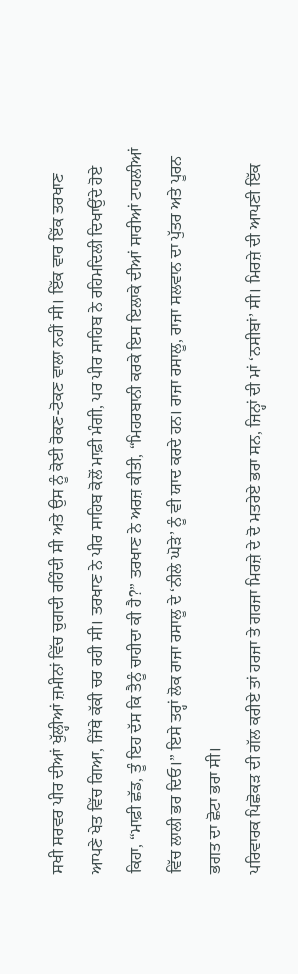ਸਖੀ ਸਰਵਰ ਪੀਰ ਦੀਆਂ ਖੁੱਲ੍ਹੀਆਂ ਜ਼ਮੀਨਾਂ ਵਿੱਚ ਚੁਗਦੀ ਰਹਿੰਦੀ ਸੀ ਅਤੇ ਉਸ ਨੂੰ ਕੋਈ ਰੋਕਣ-ਟੋਕਣ ਵਾਲਾ ਨਹੀਂ ਸੀ। ਇੱਕ ਵਾਰ ਇੱਕ ਤਰਖਾਣ ਆਪਣੇ ਖੇਤ ਵਿੱਚ ਗਿਆ, ਜਿੱਥੇ ਕੱਕੀ ਚਰ ਰਹੀ ਸੀ। ਤਰਖਾਣ ਨੇ ਪੀਰ ਸਾਹਿਬ ਕੋਲੋਂ ਮਾਫ਼ੀ ਮੰਗੀ, ਪਰ ਪੀਰ ਸਾਹਿਬ ਨੇ ਰਹਿਮਦਿਲੀ ਦਿਖਾਉਂਦੇ ਹੋਏ ਕਿਹਾ, “ਮਾਫ਼ੀ ਛੱਡ, ਤੂੰ ਇਹ ਦੱਸ ਕਿ ਤੈਨੂੰ ਚਾਹੀਦਾ ਕੀ ਹੈ?” ਤਰਖਾਣ ਨੇ ਅਰਜ਼ ਕੀਤੀ, “ਮਿਹਰਬਾਨੀ ਕਰਕੇ ਇਸ ਇਲਾਕੇ ਦੀਆਂ ਸਾਰੀਆਂ ਟਾਹਲੀਆਂ ਵਿੱਚ ਲਾਲੀ ਭਰ ਦਿਓ।” ਇਸੇ ਤਰ੍ਹਾਂ ਲੋਕ ਰਾਜਾ ਰਸਾਲੂ ਦੇ ‘ਨੀਲੇ ਘੋੜੇ’ ਨੂੰ ਵੀ ਯਾਦ ਕਰਦੇ ਹਨ। ਰਾਜਾ ਰਸਾਲੂ, ਰਾਜਾ ਸਲਵਾਨ ਦਾ ਪੁੱਤਰ ਅਤੇ ਪੂਰਨ ਭਗਤ ਦਾ ਛੋਟਾ ਭਰਾ ਸੀ।
ਪਰਿਵਾਰਕ ਪਿਛੋਕੜ ਦੀ ਗੱਲ ਕਰੀਏ ਤਾਂ ਹਰਜਾ ਤੇ ਗਰਜਾ ਮਿਰਜ਼ੇ ਦੇ ਦੋ ਮਤਰੇਏ ਭਰਾ ਸਨ, ਜਿਨ੍ਹਾਂ ਦੀ ਮਾਂ ‘ਨਸੀਬਾਂ’ ਸੀ। ਮਿਰਜ਼ੇ ਦੀ ਆਪਣੀ ਇੱਕ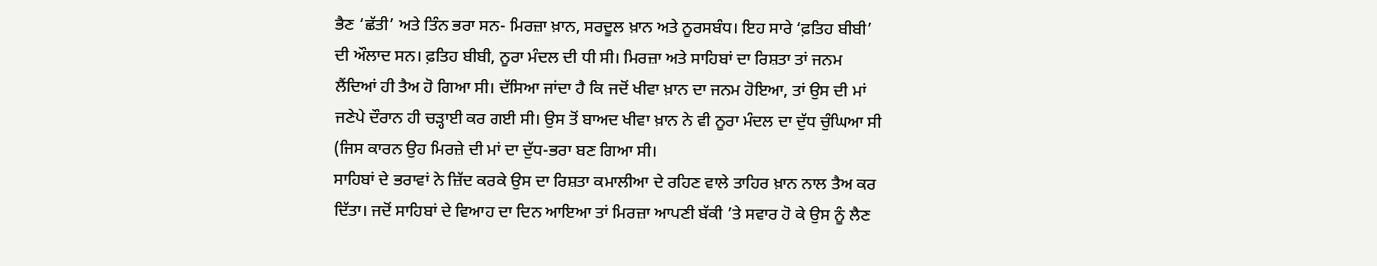ਭੈਣ ‘ਛੱਤੀ’ ਅਤੇ ਤਿੰਨ ਭਰਾ ਸਨ- ਮਿਰਜ਼ਾ ਖ਼ਾਨ, ਸਰਦੂਲ ਖ਼ਾਨ ਅਤੇ ਨੂਰਸਬੰਧ। ਇਹ ਸਾਰੇ ‘ਫ਼ਤਿਹ ਬੀਬੀ’ ਦੀ ਔਲਾਦ ਸਨ। ਫ਼ਤਿਹ ਬੀਬੀ, ਨੂਰਾ ਮੰਦਲ ਦੀ ਧੀ ਸੀ। ਮਿਰਜ਼ਾ ਅਤੇ ਸਾਹਿਬਾਂ ਦਾ ਰਿਸ਼ਤਾ ਤਾਂ ਜਨਮ ਲੈਂਦਿਆਂ ਹੀ ਤੈਅ ਹੋ ਗਿਆ ਸੀ। ਦੱਸਿਆ ਜਾਂਦਾ ਹੈ ਕਿ ਜਦੋਂ ਖੀਵਾ ਖ਼ਾਨ ਦਾ ਜਨਮ ਹੋਇਆ, ਤਾਂ ਉਸ ਦੀ ਮਾਂ ਜਣੇਪੇ ਦੌਰਾਨ ਹੀ ਚੜ੍ਹਾਈ ਕਰ ਗਈ ਸੀ। ਉਸ ਤੋਂ ਬਾਅਦ ਖੀਵਾ ਖ਼ਾਨ ਨੇ ਵੀ ਨੂਰਾ ਮੰਦਲ ਦਾ ਦੁੱਧ ਚੁੰਘਿਆ ਸੀ (ਜਿਸ ਕਾਰਨ ਉਹ ਮਿਰਜ਼ੇ ਦੀ ਮਾਂ ਦਾ ਦੁੱਧ-ਭਰਾ ਬਣ ਗਿਆ ਸੀ।
ਸਾਹਿਬਾਂ ਦੇ ਭਰਾਵਾਂ ਨੇ ਜ਼ਿੱਦ ਕਰਕੇ ਉਸ ਦਾ ਰਿਸ਼ਤਾ ਕਮਾਲੀਆ ਦੇ ਰਹਿਣ ਵਾਲੇ ਤਾਹਿਰ ਖ਼ਾਨ ਨਾਲ ਤੈਅ ਕਰ ਦਿੱਤਾ। ਜਦੋਂ ਸਾਹਿਬਾਂ ਦੇ ਵਿਆਹ ਦਾ ਦਿਨ ਆਇਆ ਤਾਂ ਮਿਰਜ਼ਾ ਆਪਣੀ ਬੱਕੀ ’ਤੇ ਸਵਾਰ ਹੋ ਕੇ ਉਸ ਨੂੰ ਲੈਣ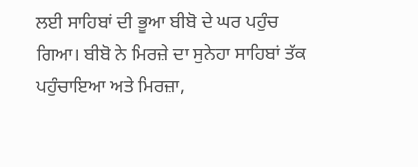ਲਈ ਸਾਹਿਬਾਂ ਦੀ ਭੂਆ ਬੀਬੋ ਦੇ ਘਰ ਪਹੁੰਚ ਗਿਆ। ਬੀਬੋ ਨੇ ਮਿਰਜ਼ੇ ਦਾ ਸੁਨੇਹਾ ਸਾਹਿਬਾਂ ਤੱਕ ਪਹੁੰਚਾਇਆ ਅਤੇ ਮਿਰਜ਼ਾ,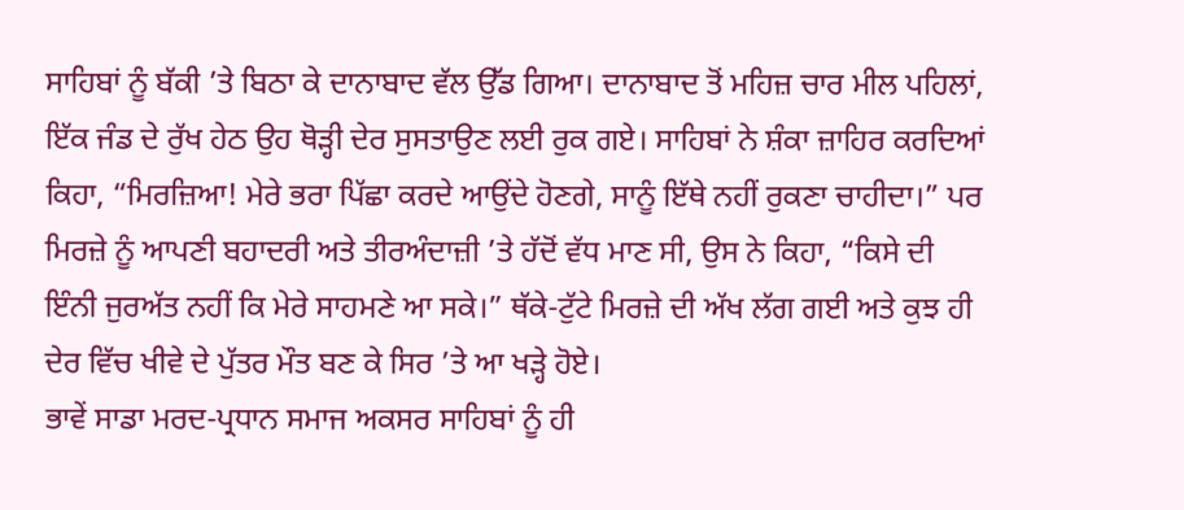ਸਾਹਿਬਾਂ ਨੂੰ ਬੱਕੀ ’ਤੇ ਬਿਠਾ ਕੇ ਦਾਨਾਬਾਦ ਵੱਲ ਉੱਡ ਗਿਆ। ਦਾਨਾਬਾਦ ਤੋਂ ਮਹਿਜ਼ ਚਾਰ ਮੀਲ ਪਹਿਲਾਂ, ਇੱਕ ਜੰਡ ਦੇ ਰੁੱਖ ਹੇਠ ਉਹ ਥੋੜ੍ਹੀ ਦੇਰ ਸੁਸਤਾਉਣ ਲਈ ਰੁਕ ਗਏ। ਸਾਹਿਬਾਂ ਨੇ ਸ਼ੰਕਾ ਜ਼ਾਹਿਰ ਕਰਦਿਆਂ ਕਿਹਾ, “ਮਿਰਜ਼ਿਆ! ਮੇਰੇ ਭਰਾ ਪਿੱਛਾ ਕਰਦੇ ਆਉਂਦੇ ਹੋਣਗੇ, ਸਾਨੂੰ ਇੱਥੇ ਨਹੀਂ ਰੁਕਣਾ ਚਾਹੀਦਾ।” ਪਰ ਮਿਰਜ਼ੇ ਨੂੰ ਆਪਣੀ ਬਹਾਦਰੀ ਅਤੇ ਤੀਰਅੰਦਾਜ਼ੀ ’ਤੇ ਹੱਦੋਂ ਵੱਧ ਮਾਣ ਸੀ, ਉਸ ਨੇ ਕਿਹਾ, “ਕਿਸੇ ਦੀ ਇੰਨੀ ਜੁਰਅੱਤ ਨਹੀਂ ਕਿ ਮੇਰੇ ਸਾਹਮਣੇ ਆ ਸਕੇ।” ਥੱਕੇ-ਟੁੱਟੇ ਮਿਰਜ਼ੇ ਦੀ ਅੱਖ ਲੱਗ ਗਈ ਅਤੇ ਕੁਝ ਹੀ ਦੇਰ ਵਿੱਚ ਖੀਵੇ ਦੇ ਪੁੱਤਰ ਮੌਤ ਬਣ ਕੇ ਸਿਰ ’ਤੇ ਆ ਖੜ੍ਹੇ ਹੋਏ।
ਭਾਵੇਂ ਸਾਡਾ ਮਰਦ-ਪ੍ਰਧਾਨ ਸਮਾਜ ਅਕਸਰ ਸਾਹਿਬਾਂ ਨੂੰ ਹੀ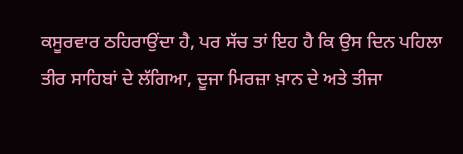ਕਸੂਰਵਾਰ ਠਹਿਰਾਉਂਦਾ ਹੈ, ਪਰ ਸੱਚ ਤਾਂ ਇਹ ਹੈ ਕਿ ਉਸ ਦਿਨ ਪਹਿਲਾ ਤੀਰ ਸਾਹਿਬਾਂ ਦੇ ਲੱਗਿਆ, ਦੂਜਾ ਮਿਰਜ਼ਾ ਖ਼ਾਨ ਦੇ ਅਤੇ ਤੀਜਾ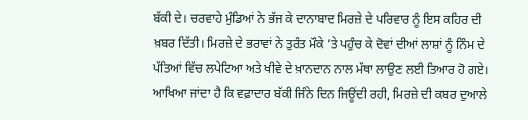ਬੱਕੀ ਦੇ। ਚਰਵਾਹੇ ਮੁੰਡਿਆਂ ਨੇ ਭੱਜ ਕੇ ਦਾਨਾਬਾਦ ਮਿਰਜ਼ੇ ਦੇ ਪਰਿਵਾਰ ਨੂੰ ਇਸ ਕਹਿਰ ਦੀ ਖ਼ਬਰ ਦਿੱਤੀ। ਮਿਰਜ਼ੇ ਦੇ ਭਰਾਵਾਂ ਨੇ ਤੁਰੰਤ ਮੌਕੇ ’ਤੇ ਪਹੁੰਚ ਕੇ ਦੋਵਾਂ ਦੀਆਂ ਲਾਸ਼ਾਂ ਨੂੰ ਨਿੰਮ ਦੇ ਪੱਤਿਆਂ ਵਿੱਚ ਲਪੇਟਿਆ ਅਤੇ ਖੀਵੇ ਦੇ ਖ਼ਾਨਦਾਨ ਨਾਲ ਮੱਥਾ ਲਾਉਣ ਲਈ ਤਿਆਰ ਹੋ ਗਏ। ਆਖਿਆ ਜਾਂਦਾ ਹੈ ਕਿ ਵਫ਼ਾਦਾਰ ਬੱਕੀ ਜਿੰਨੇ ਦਿਨ ਜਿਊਂਦੀ ਰਹੀ, ਮਿਰਜ਼ੇ ਦੀ ਕਬਰ ਦੁਆਲੇ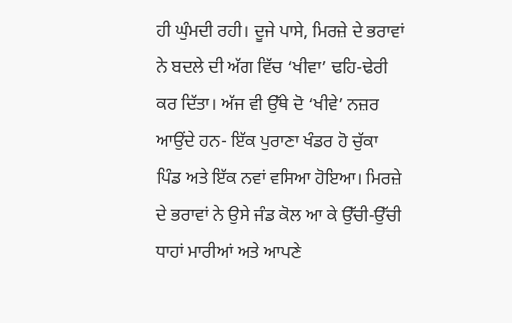ਹੀ ਘੁੰਮਦੀ ਰਹੀ। ਦੂਜੇ ਪਾਸੇ, ਮਿਰਜ਼ੇ ਦੇ ਭਰਾਵਾਂ ਨੇ ਬਦਲੇ ਦੀ ਅੱਗ ਵਿੱਚ ‘ਖੀਵਾ’ ਢਹਿ-ਢੇਰੀ ਕਰ ਦਿੱਤਾ। ਅੱਜ ਵੀ ਉੱਥੇ ਦੋ ‘ਖੀਵੇ’ ਨਜ਼ਰ ਆਉਂਦੇ ਹਨ- ਇੱਕ ਪੁਰਾਣਾ ਖੰਡਰ ਹੋ ਚੁੱਕਾ ਪਿੰਡ ਅਤੇ ਇੱਕ ਨਵਾਂ ਵਸਿਆ ਹੋਇਆ। ਮਿਰਜ਼ੇ ਦੇ ਭਰਾਵਾਂ ਨੇ ਉਸੇ ਜੰਡ ਕੋਲ ਆ ਕੇ ਉੱਚੀ-ਉੱਚੀ ਧਾਹਾਂ ਮਾਰੀਆਂ ਅਤੇ ਆਪਣੇ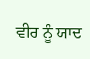ਵੀਰ ਨੂੰ ਯਾਦ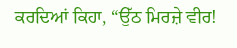ਕਰਦਿਆਂ ਕਿਹਾ, “ਉੱਠ ਮਿਰਜ਼ੇ ਵੀਰ!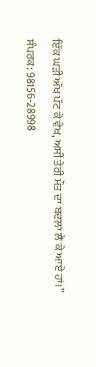ਇੱਕ ਘੜੀ ਅੱਖ ਪੱਟ ਕੇ ਵੇਖ, ਅਸੀਂ ਤੇਰੀ ਮੌਤ ਦਾ ਬਦਲਾ ਲੈ ਕੇ ਆਏ ਹਾਂ।”
ਸੰਪਰਕ: 98156-28998